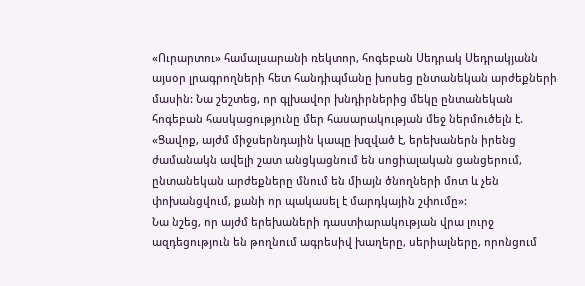«Ուրարտու» համալսարանի ռեկտոր, հոգեբան Սեդրակ Սեդրակյանն այսօր լրագրողների հետ հանդիպմանը խոսեց ընտանեկան արժեքների մասին: Նա շեշտեց, որ գլխավոր խնդիրներից մեկը ընտանեկան հոգեբան հասկացությունը մեր հասարակության մեջ ներմուծելն է. «Ցավոք, այժմ միջսերնդային կապը խզված է, երեխաներն իրենց ժամանակն ավելի շատ անցկացնում են սոցիալական ցանցերում, ընտանեկան արժեքները մնում են միայն ծնողների մոտ և չեն փոխանցվում, քանի որ պակասել է մարդկային շփումը»:
Նա նշեց, որ այժմ երեխաների դաստիարակության վրա լուրջ ազդեցություն են թողնում ագրեսիվ խաղերը, սերիալները, որոնցում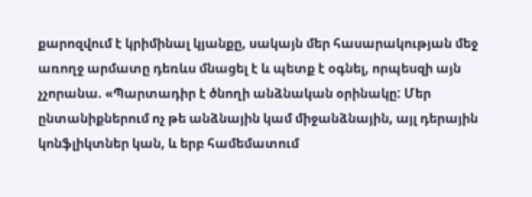քարոզվում է կրիմինալ կյանքը, սակայն մեր հասարակության մեջ առողջ արմատը դեռևս մնացել է և պետք է օգնել, որպեսզի այն չչորանա. «Պարտադիր է ծնողի անձնական օրինակը: Մեր ընտանիքներում ոչ թե անձնային կամ միջանձնային, այլ դերային կոնֆլիկտներ կան, և երբ համեմատում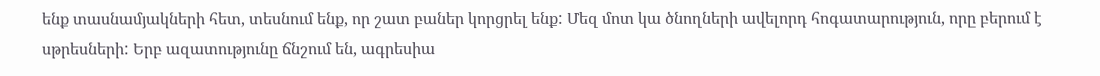ենք տասնամյակների հետ, տեսնում ենք, որ շատ բաներ կորցրել ենք: Մեզ մոտ կա ծնողների ավելորդ հոգատարություն, որը բերում է սթրեսների: Երբ ազատությունը ճնշում են, ագրեսիա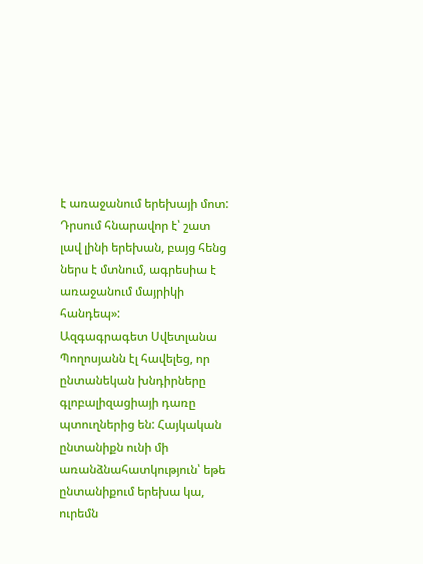է առաջանում երեխայի մոտ: Դրսում հնարավոր է՝ շատ լավ լինի երեխան, բայց հենց ներս է մտնում, ագրեսիա է առաջանում մայրիկի հանդեպ»:
Ազգագրագետ Սվետլանա Պողոսյանն էլ հավելեց, որ ընտանեկան խնդիրները գլոբալիզացիայի դառը պտուղներից են: Հայկական ընտանիքն ունի մի առանձնահատկություն՝ եթե ընտանիքում երեխա կա, ուրեմն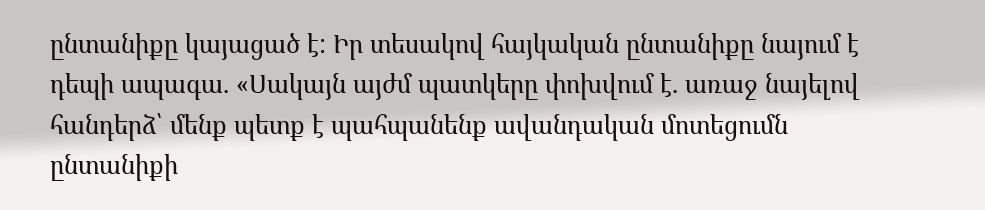ընտանիքը կայացած է: Իր տեսակով հայկական ընտանիքը նայում է դեպի ապագա. «Սակայն այժմ պատկերը փոխվում է. առաջ նայելով հանդերձ՝ մենք պետք է պահպանենք ավանդական մոտեցումն ընտանիքի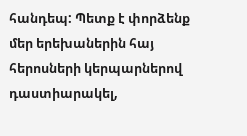հանդեպ: Պետք է փորձենք մեր երեխաներին հայ հերոսների կերպարներով դաստիարակել,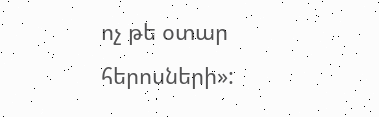ոչ թե օտար հերոսների»: